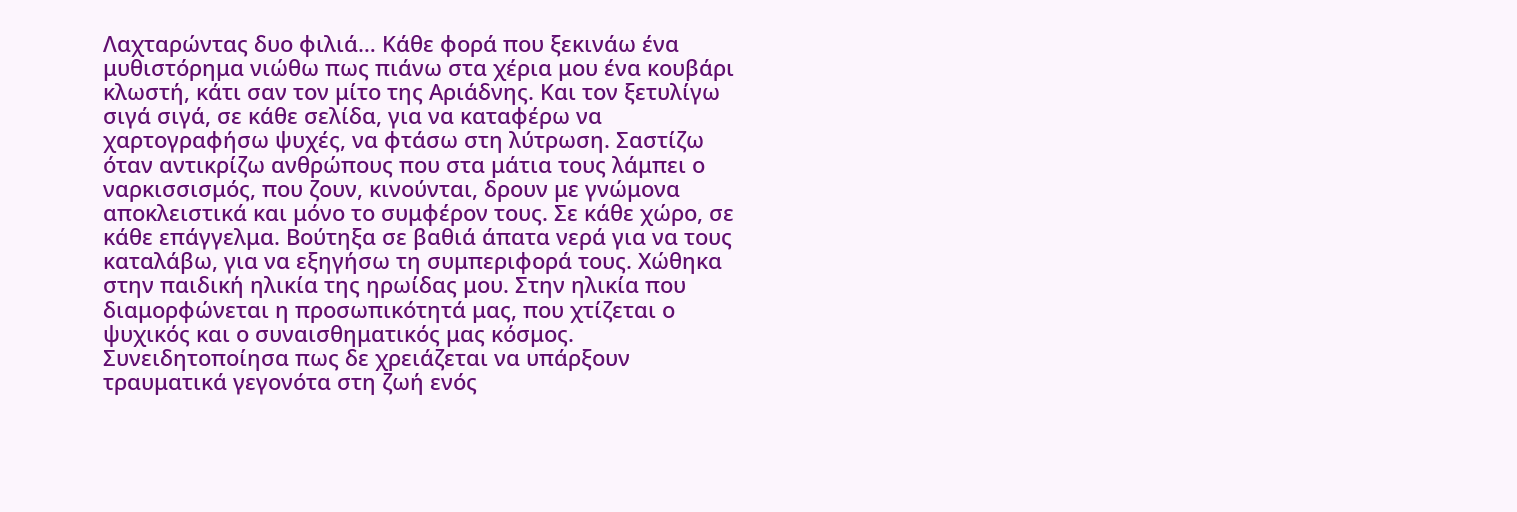Λαχταρώντας δυο φιλιά… Κάθε φορά που ξεκινάω ένα μυθιστόρημα νιώθω πως πιάνω στα χέρια μου ένα κουβάρι κλωστή, κάτι σαν τον μίτο της Αριάδνης. Και τον ξετυλίγω σιγά σιγά, σε κάθε σελίδα, για να καταφέρω να χαρτογραφήσω ψυχές, να φτάσω στη λύτρωση. Σαστίζω όταν αντικρίζω ανθρώπους που στα μάτια τους λάμπει ο ναρκισσισμός, που ζουν, κινούνται, δρουν με γνώμονα αποκλειστικά και μόνο το συμφέρον τους. Σε κάθε χώρο, σε κάθε επάγγελμα. Βούτηξα σε βαθιά άπατα νερά για να τους καταλάβω, για να εξηγήσω τη συμπεριφορά τους. Χώθηκα στην παιδική ηλικία της ηρωίδας μου. Στην ηλικία που διαμορφώνεται η προσωπικότητά μας, που χτίζεται ο ψυχικός και ο συναισθηματικός μας κόσμος. Συνειδητοποίησα πως δε χρειάζεται να υπάρξουν τραυματικά γεγονότα στη ζωή ενός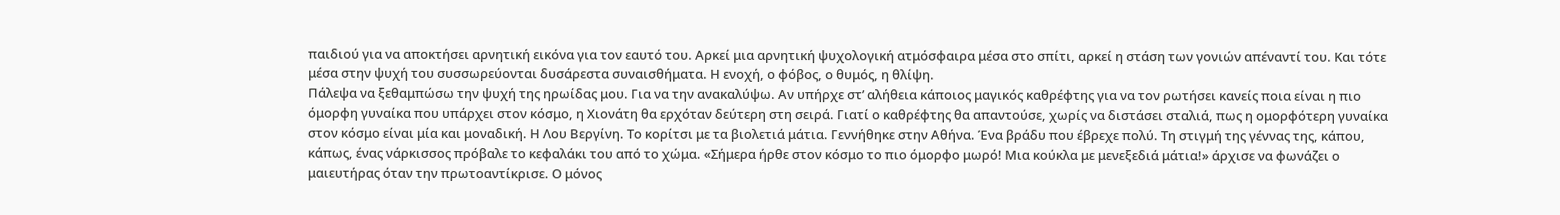παιδιού για να αποκτήσει αρνητική εικόνα για τον εαυτό του. Αρκεί μια αρνητική ψυχολογική ατμόσφαιρα μέσα στο σπίτι, αρκεί η στάση των γονιών απέναντί του. Και τότε μέσα στην ψυχή του συσσωρεύονται δυσάρεστα συναισθήματα. Η ενοχή, ο φόβος, ο θυμός, η θλίψη.
Πάλεψα να ξεθαμπώσω την ψυχή της ηρωίδας μου. Για να την ανακαλύψω. Αν υπήρχε στ’ αλήθεια κάποιος μαγικός καθρέφτης για να τον ρωτήσει κανείς ποια είναι η πιο όμορφη γυναίκα που υπάρχει στον κόσμο, η Χιονάτη θα ερχόταν δεύτερη στη σειρά. Γιατί ο καθρέφτης θα απαντούσε, χωρίς να διστάσει σταλιά, πως η ομορφότερη γυναίκα στον κόσμο είναι μία και μοναδική. Η Λου Βεργίνη. Το κορίτσι με τα βιολετιά μάτια. Γεννήθηκε στην Αθήνα. Ένα βράδυ που έβρεχε πολύ. Τη στιγμή της γέννας της, κάπου, κάπως, ένας νάρκισσος πρόβαλε το κεφαλάκι του από το χώμα. «Σήμερα ήρθε στον κόσμο το πιο όμορφο μωρό! Μια κούκλα με μενεξεδιά μάτια!» άρχισε να φωνάζει ο μαιευτήρας όταν την πρωτοαντίκρισε. Ο μόνος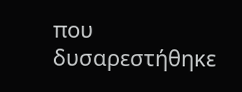που δυσαρεστήθηκε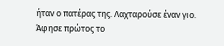ήταν ο πατέρας της. Λαχταρούσε έναν γιο.
Άφησε πρώτος το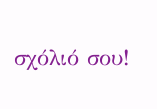σχόλιό σου!